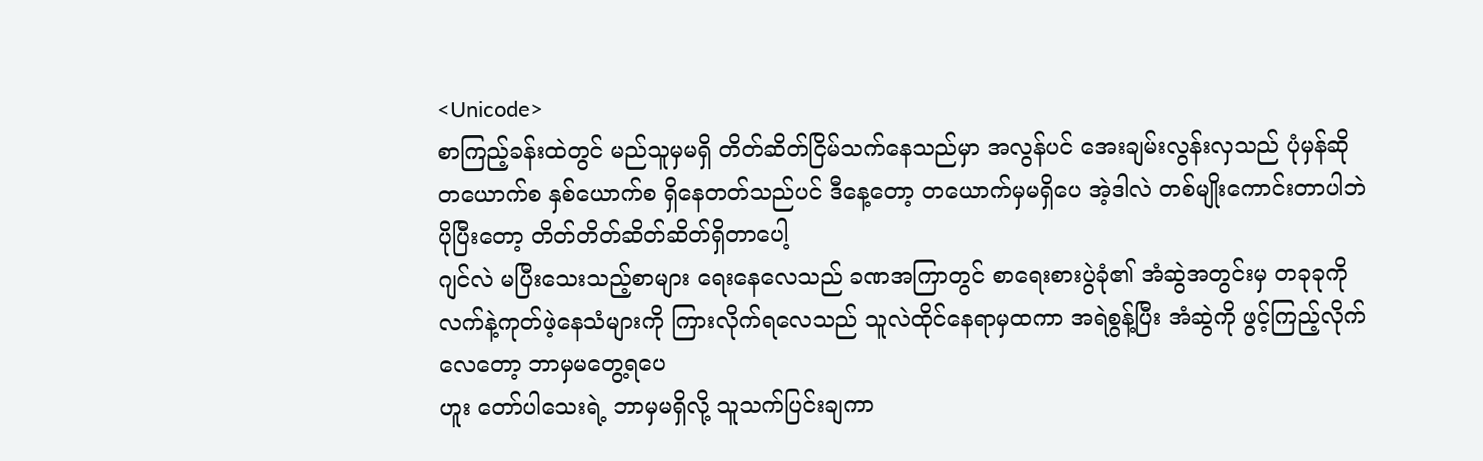<Unicode>
စာကြည့်ခန်းထဲတွင် မည်သူမှမရှိ တိတ်ဆိတ်ငြိမ်သက်နေသည်မှာ အလွန်ပင် အေးချမ်းလွန်းလှသည် ပုံမှန်ဆို တယောက်စ နှစ်ယောက်စ ရှိနေတတ်သည်ပင် ဒီနေ့တော့ တယောက်မှမရှိပေ အဲ့ဒါလဲ တစ်မျိုးကောင်းတာပါဘဲ ပိုပြီးတော့ တိတ်တိတ်ဆိတ်ဆိတ်ရှိတာပေါ့
ဂျင်လဲ မပြီးသေးသည့်စာများ ရေးနေလေသည် ခဏအကြာတွင် စာရေးစားပွဲခုံ၏ အံဆွဲအတွင်းမှ တခုခုကို လက်နဲ့ကုတ်ဖဲ့နေသံများကို ကြားလိုက်ရလေသည် သူလဲထိုင်နေရာမှထကာ အရဲစွန့်ပြီး အံဆွဲကို ဖွင့်ကြည့်လိုက်လေတော့ ဘာမှမတွေ့ရပေ
ဟူး တော်ပါသေးရဲ့ ဘာမှမရှိလို့ သူသက်ပြင်းချကာ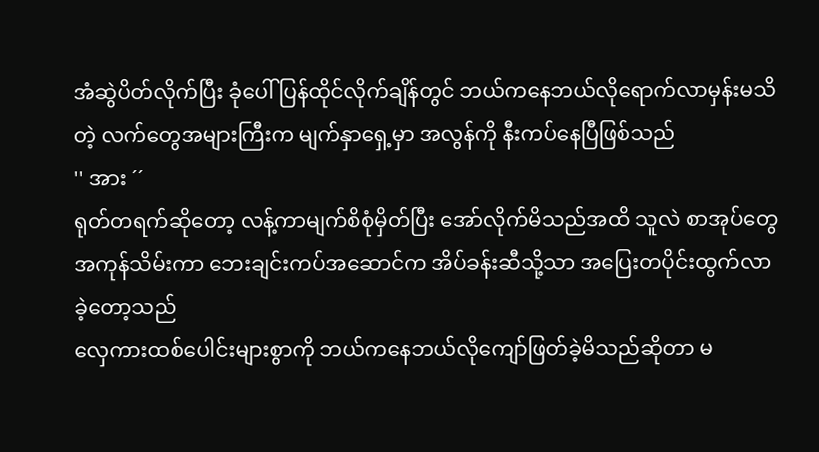အံဆွဲပိတ်လိုက်ပြီး ခုံပေါ်ပြန်ထိုင်လိုက်ချိန်တွင် ဘယ်ကနေဘယ်လိုရောက်လာမှန်းမသိတဲ့ လက်တွေအများကြီးက မျက်နှာရှေ့မှာ အလွန်ကို နီးကပ်နေပြီဖြစ်သည်
'' အား ´´
ရုတ်တရက်ဆိုတော့ လန့်ကာမျက်စိစုံမှိတ်ပြီး အော်လိုက်မိသည်အထိ သူလဲ စာအုပ်တွေအကုန်သိမ်းကာ ဘေးချင်းကပ်အဆောင်က အိပ်ခန်းဆီသို့သာ အပြေးတပိုင်းထွက်လာခဲ့တော့သည်
လှေကားထစ်ပေါင်းများစွာကို ဘယ်ကနေဘယ်လိုကျော်ဖြတ်ခဲ့မိသည်ဆိုတာ မ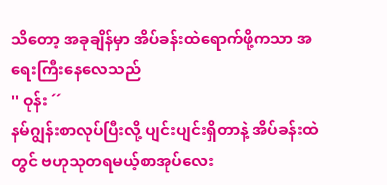သိတော့ အခုချိန်မှာ အိပ်ခန်းထဲရောက်ဖို့ကသာ အရေးကြီးနေလေသည်
'' ဝုန်း ´´
နမ်ဂျွန်းစာလုပ်ပြီးလို့ ပျင်းပျင်းရှိတာနဲ့ အိပ်ခန်းထဲတွင် ဗဟုသုတရမယ့်စာအုပ်လေး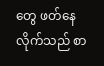တွေ ဖတ်နေလိုက်သည် စာ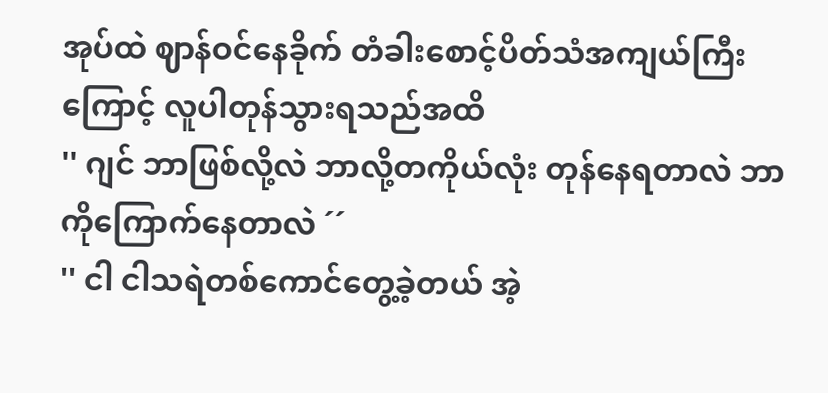အုပ်ထဲ ဈာန်ဝင်နေခိုက် တံခါးစောင့်ပိတ်သံအကျယ်ကြီးကြောင့် လူပါတုန်သွားရသည်အထိ
'' ဂျင် ဘာဖြစ်လို့လဲ ဘာလို့တကိုယ်လုံး တုန်နေရတာလဲ ဘာကိုကြောက်နေတာလဲ ´´
'' ငါ ငါသရဲတစ်ကောင်တွေ့ခဲ့တယ် အဲ့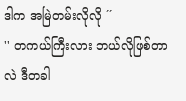ဒါက အမြဲတမ်းလိုလို ´´
'' တကယ်ကြီးလား ဘယ်လိုဖြစ်တာလဲ ဒီတခါ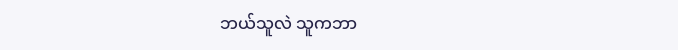ဘယ်သူလဲ သူကဘာ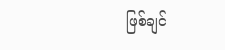ဖြစ်ချင်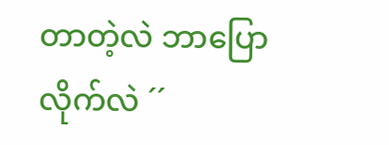တာတဲ့လဲ ဘာပြောလိုက်လဲ ´´